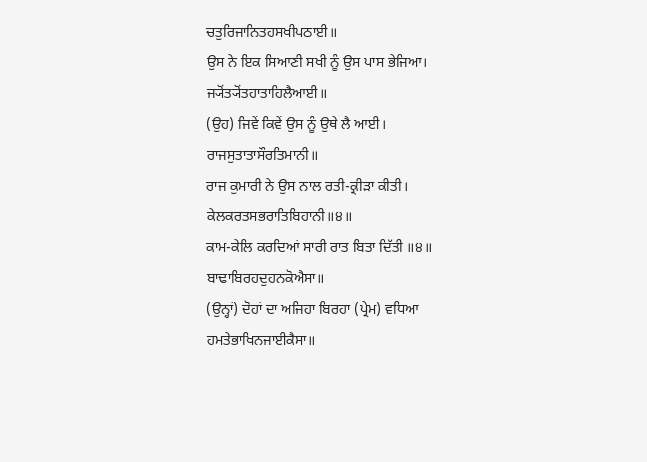ਚਤੁਰਿਜਾਨਿਤਹਸਖੀਪਠਾਈ॥
ਉਸ ਨੇ ਇਕ ਸਿਆਣੀ ਸਖੀ ਨੂੰ ਉਸ ਪਾਸ ਭੇਜਿਆ।
ਜ੍ਯੋਂਤ੍ਯੋਂਤਹਾਤਾਹਿਲੈਆਈ॥
(ਉਹ) ਜਿਵੇਂ ਕਿਵੇਂ ਉਸ ਨੂੰ ਉਥੇ ਲੈ ਆਈ।
ਰਾਜਸੁਤਾਤਾਸੌਰਤਿਮਾਨੀ॥
ਰਾਜ ਕੁਮਾਰੀ ਨੇ ਉਸ ਨਾਲ ਰਤੀ-ਕ੍ਰੀੜਾ ਕੀਤੀ।
ਕੇਲਕਰਤਸਭਰਾਤਿਬਿਹਾਨੀ॥੪॥
ਕਾਮ-ਕੇਲਿ ਕਰਦਿਆਂ ਸਾਰੀ ਰਾਤ ਬਿਤਾ ਦਿੱਤੀ ॥੪॥
ਬਾਢਾਬਿਰਹਦੁਹਨਕੋਐਸਾ॥
(ਉਨ੍ਹਾਂ) ਦੋਹਾਂ ਦਾ ਅਜਿਹਾ ਬਿਰਹਾ (ਪ੍ਰੇਮ) ਵਧਿਆ
ਹਮਤੇਭਾਖਿਨਜਾਈਕੈਸਾ॥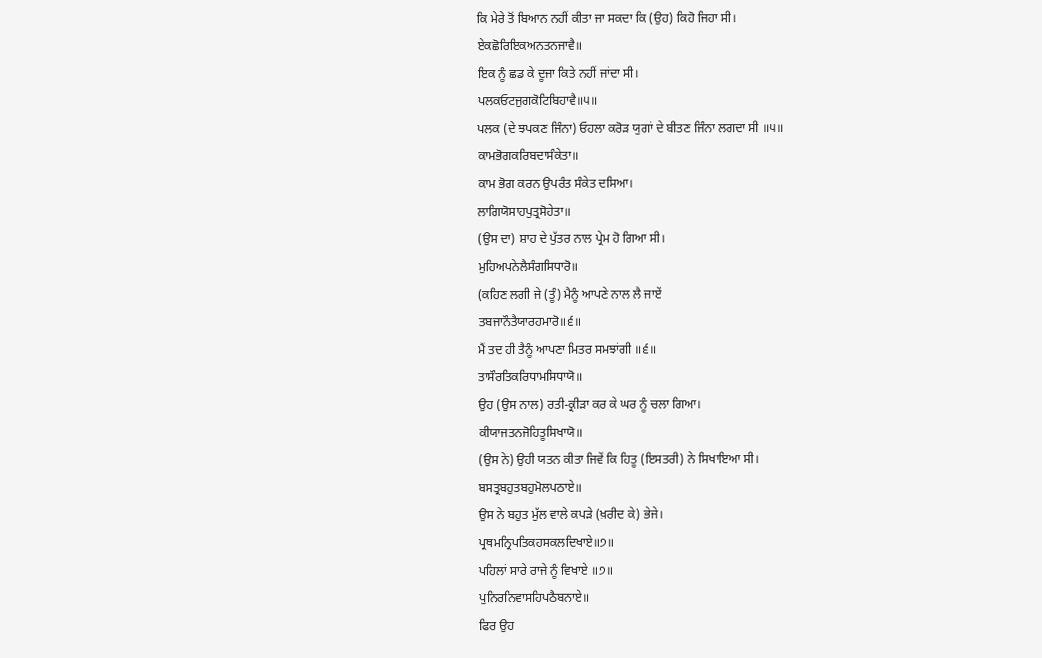ਕਿ ਮੇਰੇ ਤੋਂ ਬਿਆਨ ਨਹੀਂ ਕੀਤਾ ਜਾ ਸਕਦਾ ਕਿ (ਉਹ) ਕਿਹੋ ਜਿਹਾ ਸੀ।
ਏਕਛੋਰਿਇਕਅਨਤਨਜਾਵੈ॥
ਇਕ ਨੂੰ ਛਡ ਕੇ ਦੂਜਾ ਕਿਤੇ ਨਹੀਂ ਜਾਂਦਾ ਸੀ।
ਪਲਕਓਟਜੁਗਕੋਟਿਬਿਹਾਵੈ॥੫॥
ਪਲਕ (ਦੇ ਝਪਕਣ ਜਿੰਨਾ) ਓਹਲਾ ਕਰੋੜ ਯੁਗਾਂ ਦੇ ਬੀਤਣ ਜਿੰਨਾ ਲਗਦਾ ਸੀ ॥੫॥
ਕਾਮਭੋਗਕਰਿਬਦਾਸੰਕੇਤਾ॥
ਕਾਮ ਭੋਗ ਕਰਨ ਉਪਰੰਤ ਸੰਕੇਤ ਦਸਿਆ।
ਲਾਗਿਯੋਸਾਹਪੁਤ੍ਰਸੋਹੇਤਾ॥
(ਉਸ ਦਾ) ਸ਼ਾਹ ਦੇ ਪੁੱਤਰ ਨਾਲ ਪ੍ਰੇਮ ਹੋ ਗਿਆ ਸੀ।
ਮੁਹਿਅਪਨੇਲੈਸੰਗਸਿਧਾਰੋ॥
(ਕਹਿਣ ਲਗੀ ਜੇ (ਤੂੰ) ਮੈਨੂੰ ਆਪਣੇ ਨਾਲ ਲੈ ਜਾਏਂ
ਤਬਜਾਨੌਤੈਯਾਰਹਮਾਰੋ॥੬॥
ਮੈਂ ਤਦ ਹੀ ਤੈਨੂੰ ਆਪਣਾ ਮਿਤਰ ਸਮਝਾਂਗੀ ॥੬॥
ਤਾਸੌਰਤਿਕਰਿਧਾਮਸਿਧਾਯੋ॥
ਉਹ (ਉਸ ਨਾਲ) ਰਤੀ-ਕ੍ਰੀੜਾ ਕਰ ਕੇ ਘਰ ਨੂੰ ਚਲਾ ਗਿਆ।
ਕੀਯਾਜਤਨਜੋਹਿਤੂਸਿਖਾਯੋ॥
(ਉਸ ਨੇ) ਉਹੀ ਯਤਨ ਕੀਤਾ ਜਿਵੇਂ ਕਿ ਹਿਤੂ (ਇਸਤਰੀ) ਨੇ ਸਿਖਾਇਆ ਸੀ।
ਬਸਤ੍ਰਬਹੁਤਬਹੁਮੋਲਪਠਾਏ॥
ਉਸ ਨੇ ਬਹੁਤ ਮੁੱਲ ਵਾਲੇ ਕਪੜੇ (ਖ਼ਰੀਦ ਕੇ) ਭੇਜੇ।
ਪ੍ਰਥਮਨ੍ਰਿਪਤਿਕਹਸਕਲਦਿਖਾਏ॥੭॥
ਪਹਿਲਾਂ ਸਾਰੇ ਰਾਜੇ ਨੂੰ ਵਿਖਾਏ ॥੭॥
ਪੁਨਿਰਨਿਵਾਸਹਿਪਠੈਬਨਾਏ॥
ਫਿਰ ਉਹ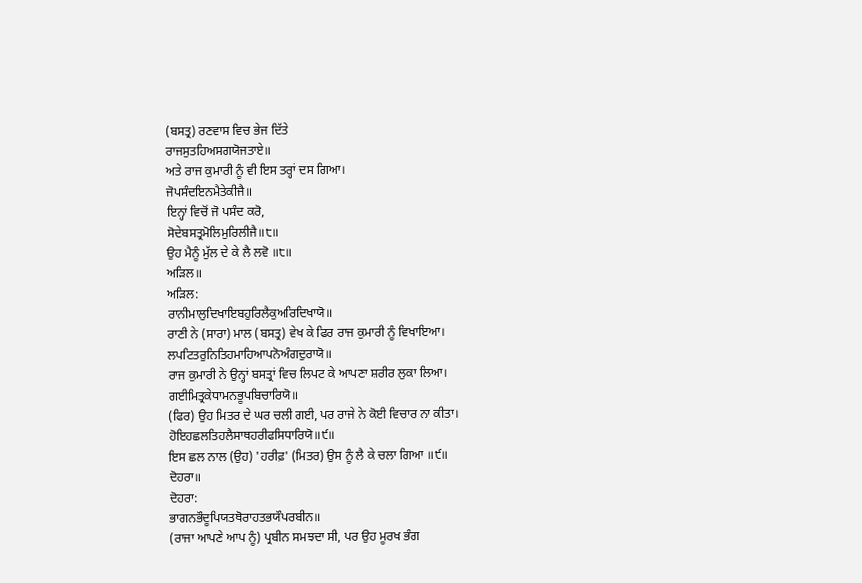(ਬਸਤ੍ਰ) ਰਣਵਾਸ ਵਿਚ ਭੇਜ ਦਿੱਤੇ
ਰਾਜਸੁਤਹਿਅਸਗਯੋਜਤਾਏ॥
ਅਤੇ ਰਾਜ ਕੁਮਾਰੀ ਨੂੰ ਵੀ ਇਸ ਤਰ੍ਹਾਂ ਦਸ ਗਿਆ।
ਜੋਪਸੰਦਇਨਮੈਤੇਕੀਜੈ॥
ਇਨ੍ਹਾਂ ਵਿਚੋਂ ਜੋ ਪਸੰਦ ਕਰੋ,
ਸੋਦੇਬਸਤ੍ਰਮੋਲਿਮੁਰਿਲੀਜੈ॥੮॥
ਉਹ ਮੈਨੂੰ ਮੁੱਲ ਦੇ ਕੇ ਲੈ ਲਵੋ ॥੮॥
ਅੜਿਲ॥
ਅੜਿਲ:
ਰਾਨੀਮਾਲੁਦਿਖਾਇਬਹੁਰਿਲੈਕੁਅਰਿਦਿਖਾਯੋ॥
ਰਾਣੀ ਨੇ (ਸਾਰਾ) ਮਾਲ (ਬਸਤ੍ਰ) ਵੇਖ ਕੇ ਫਿਰ ਰਾਜ ਕੁਮਾਰੀ ਨੂੰ ਵਿਖਾਇਆ।
ਲਪਟਿਤਰੁਨਿਤਿਹਮਾਹਿਆਪਨੋਅੰਗਦੁਰਾਯੋ॥
ਰਾਜ ਕੁਮਾਰੀ ਨੇ ਉਨ੍ਹਾਂ ਬਸਤ੍ਰਾਂ ਵਿਚ ਲਿਪਟ ਕੇ ਆਪਣਾ ਸ਼ਰੀਰ ਲੁਕਾ ਲਿਆ।
ਗਈਮਿਤ੍ਰਕੇਧਾਮਨਭੂਪਬਿਚਾਰਿਯੋ॥
(ਫਿਰ) ਉਹ ਮਿਤਰ ਦੇ ਘਰ ਚਲੀ ਗਈ, ਪਰ ਰਾਜੇ ਨੇ ਕੋਈ ਵਿਚਾਰ ਨਾ ਕੀਤਾ।
ਹੋਇਹਛਲਤਿਹਲੈਸਾਥਹਰੀਫਸਿਧਾਰਿਯੋ॥੯॥
ਇਸ ਛਲ ਨਾਲ (ਉਹ) 'ਹਰੀਫ਼' (ਮਿਤਰ) ਉਸ ਨੂੰ ਲੈ ਕੇ ਚਲਾ ਗਿਆ ॥੯॥
ਦੋਹਰਾ॥
ਦੋਹਰਾ:
ਭਾਗਨਭੌਦੂਪਿਯਤਥੋਰਾਹਤਭਯੌਪਰਬੀਨ॥
(ਰਾਜਾ ਆਪਣੇ ਆਪ ਨੂੰ) ਪ੍ਰਬੀਨ ਸਮਝਦਾ ਸੀ, ਪਰ ਉਹ ਮੂਰਖ ਭੰਗ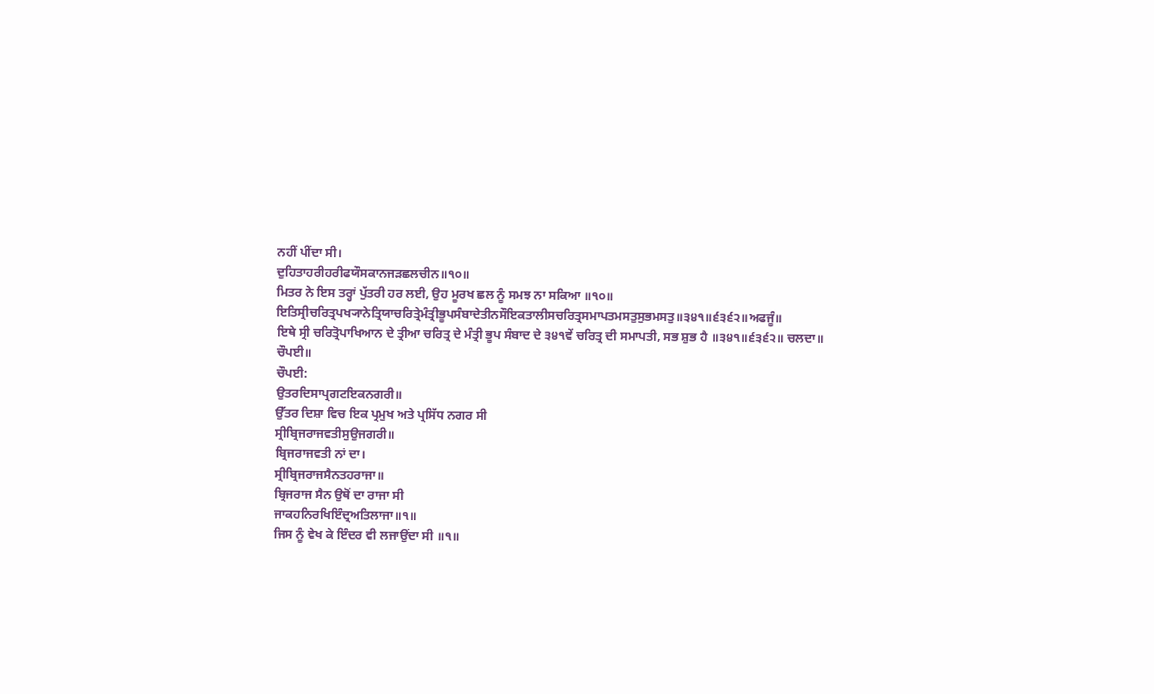ਨਹੀਂ ਪੀਂਦਾ ਸੀ।
ਦੁਹਿਤਾਹਰੀਹਰੀਫਯੌਸਕਾਨਜੜਛਲਚੀਨ॥੧੦॥
ਮਿਤਰ ਨੇ ਇਸ ਤਰ੍ਹਾਂ ਪੁੱਤਰੀ ਹਰ ਲਈ, ਉਹ ਮੂਰਖ ਛਲ ਨੂੰ ਸਮਝ ਨਾ ਸਕਿਆ ॥੧੦॥
ਇਤਿਸ੍ਰੀਚਰਿਤ੍ਰਪਖ੍ਯਾਨੇਤ੍ਰਿਯਾਚਰਿਤ੍ਰੇਮੰਤ੍ਰੀਭੂਪਸੰਬਾਦੇਤੀਨਸੌਇਕਤਾਲੀਸਚਰਿਤ੍ਰਸਮਾਪਤਮਸਤੁਸੁਭਮਸਤੁ॥੩੪੧॥੬੩੬੨॥ਅਫਜੂੰ॥
ਇਥੇ ਸ੍ਰੀ ਚਰਿਤ੍ਰੋਪਾਖਿਆਨ ਦੇ ਤ੍ਰੀਆ ਚਰਿਤ੍ਰ ਦੇ ਮੰਤ੍ਰੀ ਭੂਪ ਸੰਬਾਦ ਦੇ ੩੪੧ਵੇਂ ਚਰਿਤ੍ਰ ਦੀ ਸਮਾਪਤੀ, ਸਭ ਸ਼ੁਭ ਹੈ ॥੩੪੧॥੬੩੬੨॥ ਚਲਦਾ॥
ਚੌਪਈ॥
ਚੌਪਈ:
ਉਤਰਦਿਸਾਪ੍ਰਗਟਇਕਨਗਰੀ॥
ਉੱਤਰ ਦਿਸ਼ਾ ਵਿਚ ਇਕ ਪ੍ਰਮੁਖ ਅਤੇ ਪ੍ਰਸਿੱਧ ਨਗਰ ਸੀ
ਸ੍ਰੀਬ੍ਰਿਜਰਾਜਵਤੀਸੁਉਜਗਰੀ॥
ਬ੍ਰਿਜਰਾਜਵਤੀ ਨਾਂ ਦਾ।
ਸ੍ਰੀਬ੍ਰਿਜਰਾਜਸੈਨਤਹਰਾਜਾ॥
ਬ੍ਰਿਜਰਾਜ ਸੈਨ ਉਥੋਂ ਦਾ ਰਾਜਾ ਸੀ
ਜਾਕਹਨਿਰਖਿਇੰਦ੍ਰਅਤਿਲਾਜਾ॥੧॥
ਜਿਸ ਨੂੰ ਵੇਖ ਕੇ ਇੰਦਰ ਵੀ ਲਜਾਉਂਦਾ ਸੀ ॥੧॥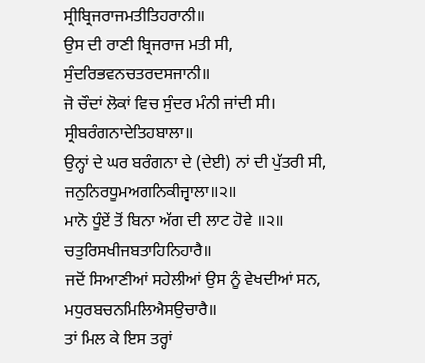ਸ੍ਰੀਬ੍ਰਿਜਰਾਜਮਤੀਤਿਹਰਾਨੀ॥
ਉਸ ਦੀ ਰਾਣੀ ਬ੍ਰਿਜਰਾਜ ਮਤੀ ਸੀ,
ਸੁੰਦਰਿਭਵਨਚਤਰਦਸਜਾਨੀ॥
ਜੋ ਚੌਦਾਂ ਲੋਕਾਂ ਵਿਚ ਸੁੰਦਰ ਮੰਨੀ ਜਾਂਦੀ ਸੀ।
ਸ੍ਰੀਬਰੰਗਨਾਦੇਤਿਹਬਾਲਾ॥
ਉਨ੍ਹਾਂ ਦੇ ਘਰ ਬਰੰਗਨਾ ਦੇ (ਦੇਈ) ਨਾਂ ਦੀ ਪੁੱਤਰੀ ਸੀ,
ਜਨੁਨਿਰਧੂਮਅਗਨਿਕੀਜ੍ਵਾਲਾ॥੨॥
ਮਾਨੋ ਧੂੰਏਂ ਤੋਂ ਬਿਨਾ ਅੱਗ ਦੀ ਲਾਟ ਹੋਵੇ ॥੨॥
ਚਤੁਰਿਸਖੀਜਬਤਾਹਿਨਿਹਾਰੈ॥
ਜਦੋਂ ਸਿਆਣੀਆਂ ਸਹੇਲੀਆਂ ਉਸ ਨੂੰ ਵੇਖਦੀਆਂ ਸਨ,
ਮਧੁਰਬਚਨਮਿਲਿਐਸਉਚਾਰੈ॥
ਤਾਂ ਮਿਲ ਕੇ ਇਸ ਤਰ੍ਹਾਂ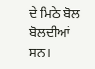ਦੇ ਮਿਠੇ ਬੋਲ ਬੋਲਦੀਆਂ ਸਨ।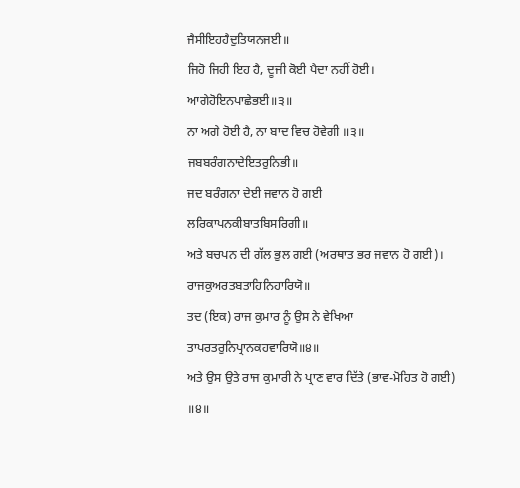ਜੈਸੀਇਹਹੈਦੁਤਿਯਨਜਈ॥
ਜਿਹੋ ਜਿਹੀ ਇਹ ਹੈ, ਦੂਜੀ ਕੋਈ ਪੈਦਾ ਨਹੀਂ ਹੋਈ।
ਆਗੇਹੋਇਨਪਾਛੇਭਈ॥੩॥
ਨਾ ਅਗੇ ਹੋਈ ਹੈ, ਨਾ ਬਾਦ ਵਿਚ ਹੋਵੇਗੀ ॥੩॥
ਜਬਬਰੰਗਨਾਦੇਇਤਰੁਨਿਭੀ॥
ਜਦ ਬਰੰਗਨਾ ਦੇਈ ਜਵਾਨ ਹੋ ਗਈ
ਲਰਿਕਾਪਨਕੀਬਾਤਬਿਸਰਿਗੀ॥
ਅਤੇ ਬਚਪਨ ਦੀ ਗੱਲ ਭੁਲ ਗਈ (ਅਰਥਾਤ ਭਰ ਜਵਾਨ ਹੋ ਗਈ)।
ਰਾਜਕੁਅਰਤਬਤਾਹਿਨਿਹਾਰਿਯੋ॥
ਤਦ (ਇਕ) ਰਾਜ ਕੁਮਾਰ ਨੂੰ ਉਸ ਨੇ ਵੇਖਿਆ
ਤਾਪਰਤਰੁਨਿਪ੍ਰਾਨਕਹਵਾਰਿਯੋ॥੪॥
ਅਤੇ ਉਸ ਉਤੇ ਰਾਜ ਕੁਮਾਰੀ ਨੇ ਪ੍ਰਾਣ ਵਾਰ ਦਿੱਤੇ (ਭਾਵ-ਮੋਹਿਤ ਹੋ ਗਈ) ॥੪॥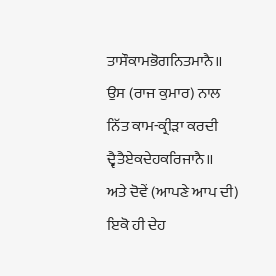ਤਾਸੌਕਾਮਭੋਗਨਿਤਮਾਨੈ॥
ਉਸ (ਰਾਜ ਕੁਮਾਰ) ਨਾਲ ਨਿੱਤ ਕਾਮ-ਕ੍ਰੀੜਾ ਕਰਦੀ
ਦ੍ਵੈਤੈਏਕਦੇਹਕਰਿਜਾਨੈ॥
ਅਤੇ ਦੋਵੇਂ (ਆਪਣੇ ਆਪ ਦੀ) ਇਕੋ ਹੀ ਦੇਹ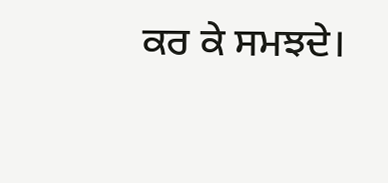ਕਰ ਕੇ ਸਮਝਦੇ।